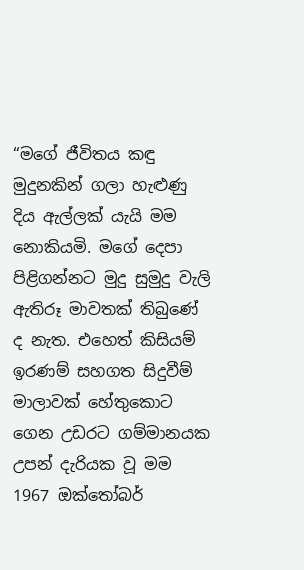“මගේ ජීවිතය කඳු මුදුනකින් ගලා හැළුණු දිය ඇල්ලක් යැයි මම නොකියමි. මගේ දෙපා පිළිගන්නට මුදු සුමුදු වැලි ඇතිරූ මාවතක් තිබුණේ ද නැත. එහෙත් කිසියම් ඉරණම් සහගත සිදුවීම් මාලාවක් හේතුකොට ගෙන උඩරට ගම්මානයක උපන් දැරියක වූ මම 1967 ඔක්තෝබර්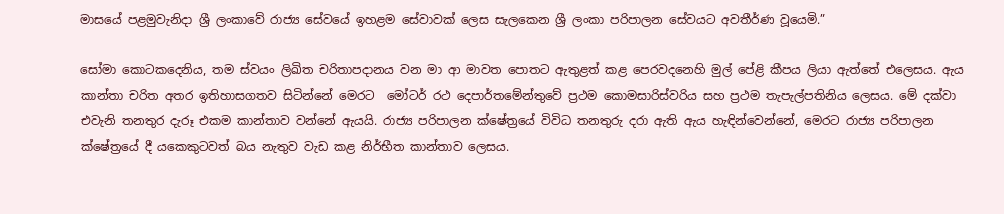මාසයේ පළමුවැනිදා ශ්‍රී ලංකාවේ රාජ්‍ය සේවයේ ඉහළම සේවාවක් ලෙස සැලකෙන ශ්‍රී ලංකා පරිපාලන සේවයට අවතීර්ණ වූයෙමි.”

සෝමා කොටකදෙනිය, තම ස්වයං ලිඛිත චරිතාපදානය වන මා ආ මාවත පොතට ඇතුළත් කළ පෙරවදනෙහි මුල් පේළි කීපය ලියා ඇත්තේ එලෙසය. ඇය කාන්තා චරිත අතර ඉතිහාසගතව සිටින්නේ මෙරට  මෝටර් රථ දෙපාර්තමේන්තුවේ ප්‍රථම කොමසාරිස්වරිය සහ ප්‍රථම තැපැල්පතිනිය ලෙසය. මේ දක්වා එවැනි තනතුර දැරූ එකම කාන්තාව වන්නේ ඇයයි. රාජ්‍ය පරිපාලන ක්ෂේත්‍රයේ විවිධ තනතුරු දරා ඇති ඇය හැඳින්වෙන්නේ, මෙරට රාජ්‍ය පරිපාලන ක්ෂේත්‍රයේ දී යකෙකුටවත් බය නැතුව වැඩ කළ නිර්භීත කාන්තාව ලෙසය.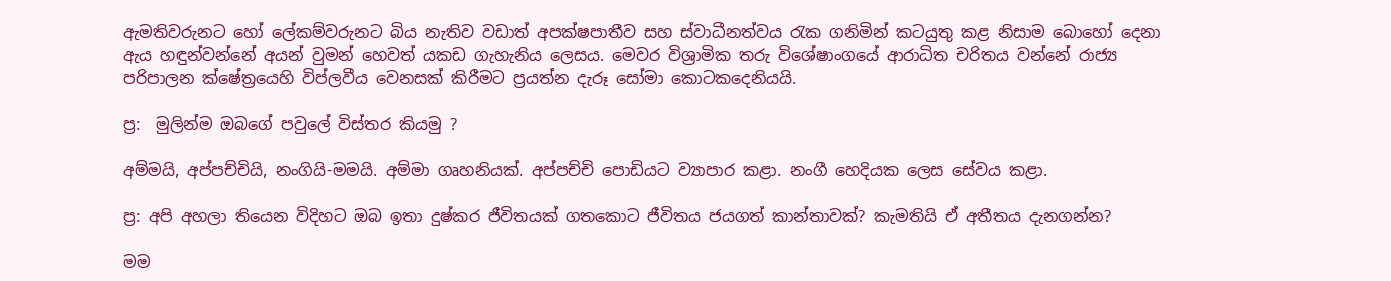ඇමතිවරුනට හෝ ලේකම්වරුනට බිය නැතිව වඩාත් අපක්ෂපාතීව සහ ස්වාධීනත්වය රැක ගනිමින් කටයුතු කළ නිසාම බොහෝ දෙනා ඇය හඳුන්වන්නේ අයන් වුමන් හෙවත් යකඩ ගැහැනිය ලෙසය. මෙවර විශ්‍රාමික තරු විශේෂාංගයේ ආරාධිත චරිතය වන්නේ රාජ්‍ය පරිපාලන ක්ෂේත්‍රයෙහි විප්ලවීය වෙනසක් කිරීමට ප්‍රයත්න දැරූ සෝමා කොටකදෙනියයි.

ප්‍ර:  මුලින්ම ඔබගේ පවුලේ විස්තර කියමු ?

අම්මයි, අප්පච්චියි, නංගියි-මමයි. අම්මා ගෘහනියක්. අප්පච්චි පොඩියට ව්‍යාපාර කළා. නංගී හෙදියක ලෙස සේවය කළා.

ප්‍ර: අපි අහලා තියෙන විදිහට ඔබ ඉතා දුෂ්කර ජීවිතයක් ගතකොට ජීවිතය ජයගත් කාන්තාවක්? කැමතියි ඒ අතීතය දැනගන්න?

මම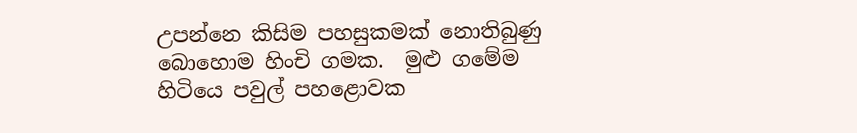උපන්නෙ කිසිම පහසුකමක් නොතිබුණු බොහොම හිංචි ගමක.  මුළු ගමේම හිටියෙ පවුල් පහළොවක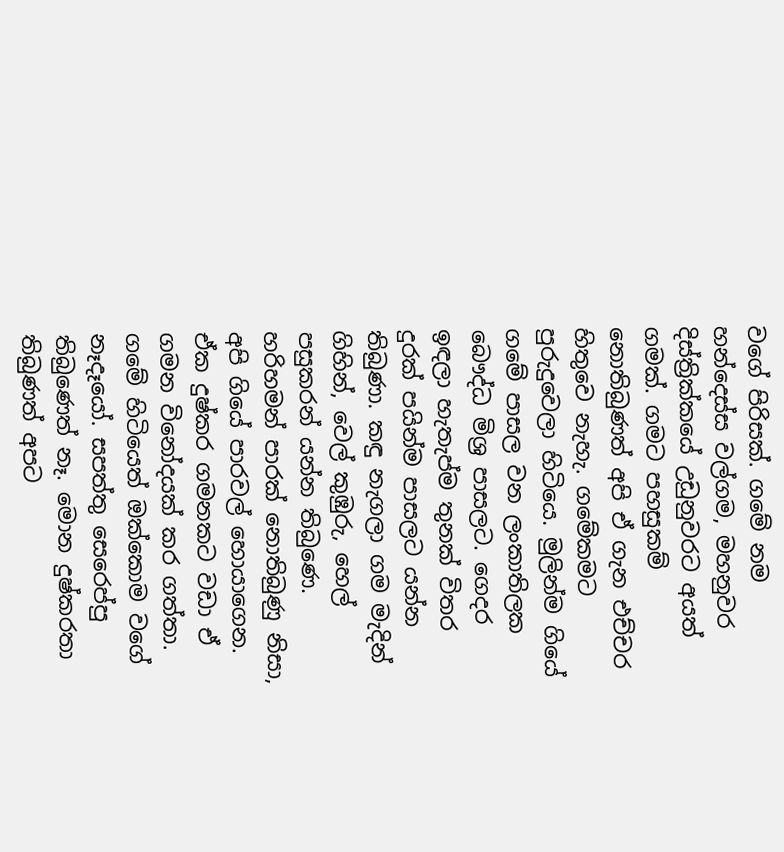වගේ පිරිසක්. ගමේ නම හන්දෙස්ස වල්ගම, මහනුවර දිස්ත්‍රික්කයේ උඩුනුවරට අයත් ගමක්. ගමට පහසුකම් නොතිබුණත් අපි ඒ ගැන එච්චර හිතුවෙ නැහැ. ගමේකමට පුරුදුවෙලා හිටියෙ. මුලින්ම ගියේ  ගමේ පාසල වන ලංකාතිලක බෞද්ධ මිශ්‍ර පාසලට. ගෙදර ඉඳලා හැතැප්ම තුනක් විතර දුරක් පයින්ම පාසලට යන්න තිබුණා. කඳු නැගලා ගම මැදින් ගිහින්, වෙල් කුඹුරු, හෙල් පසුකරන් යන්න තිබුණෙ. හරිහමන් පාරක් නොතිබුණු නිසා, අපි ගියේ පාරවල් හොයාගෙන. ඒක දුෂ්කර ගමනකට වඩා ඒ ගමන විනෝදයක් කර ගත්තා. ගමේ හිටියෙත් ඔක්කොම වගේ නෑදෑයෝ. සපත්තු සෙරෙප්පු තිබුණෙත් නෑ. මොන දුෂ්කරතා තිබුණත් අපට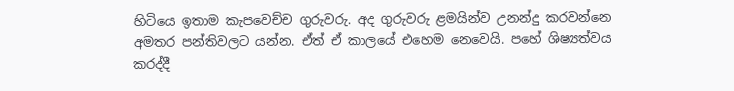හිටියෙ ඉතාම කැපවෙච්ච ගුරුවරු. අද ගුරුවරු ළමයින්ව උනන්දු කරවන්නෙ අමතර පන්තිවලට යන්න. ඒත් ඒ කාලයේ එහෙම නෙවෙයි. පහේ ශිෂ්‍යත්වය කරද්දී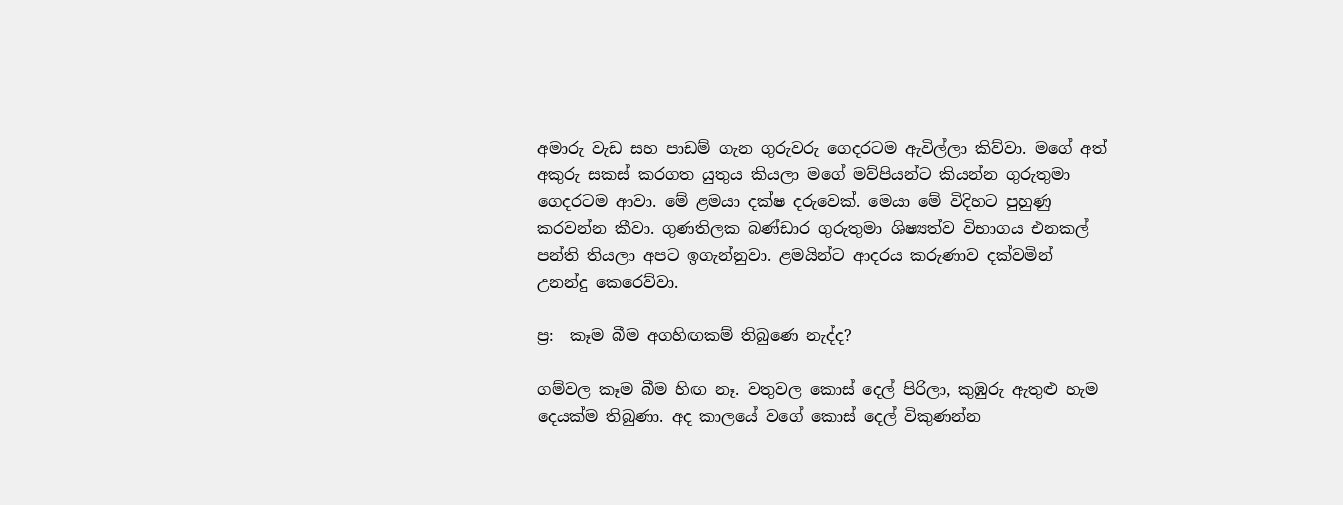අමාරු වැඩ සහ පාඩම් ගැන ගුරුවරු ගෙදරටම ඇවිල්ලා කිව්වා. මගේ අත් අකුරු සකස් කරගත යුතුය කියලා මගේ මව්පියන්ට කියන්න ගුරුතුමා ගෙදරටම ආවා. මේ ළමයා දක්ෂ දරුවෙක්. මෙයා මේ විදිහට පුහුණු කරවන්න කීවා. ගුණතිලක බණ්ඩාර ගුරුතුමා ශිෂ්‍යත්ව විභාගය එනකල් පන්ති තියලා අපට ඉගැන්නුවා. ළමයින්ට ආදරය කරුණාව දක්වමින් උනන්දු කෙරෙව්වා.

ප්‍ර:  කෑම බීම අගහිඟකම් තිබුණෙ නැද්ද?

ගම්වල කෑම බීම හිඟ නෑ. වතුවල කොස් දෙල් පිරිලා, කුඹුරු ඇතුළු හැම දෙයක්ම තිබුණා. අද කාලයේ වගේ කොස් දෙල් විකුණන්න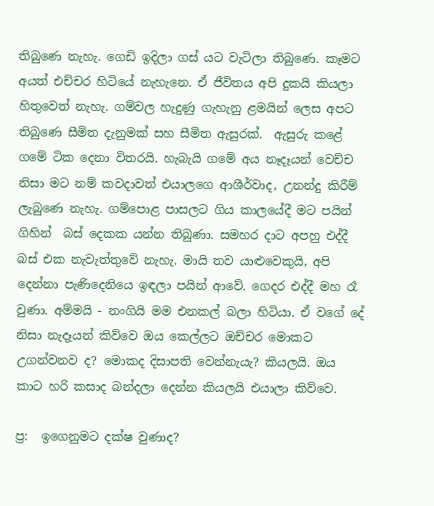තිබුණෙ නැහැ. ගෙඩි ඉදිලා ගස් යට වැටිලා තිබුණෙ. කෑමට අයත් එච්චර හිටියේ නැහැනෙ. ඒ ජීවිතය අපි දුකයි කියලා හිතුවෙත් නැහැ. ගම්වල හැදුණු ගැහැනු ළමයින් ලෙස අපට තිබුණෙ සීමිත දැනුමක් සහ සීමිත ඇසුරක්.  ඇසුරු කළේ ගමේ ටික දෙනා විතරයි. හැබැයි ගමේ අය නෑදෑයන් වෙච්ච නිසා මට නම් කවදාවත් එයාලගෙ ආශීර්වාද, උනන්දු කිරීම් ලැබුණෙ නැහැ. ගම්පොළ පාසලට ගිය කාලයේදී මට පයින් ගිහින්  බස් දෙකක යන්න තිබුණා. සමහර දාට අපහු එද්දී බස් එක නැවැත්තුවේ නැහැ. මායි තව යාළුවෙකුයි, අපි දෙන්නා පැණිදෙනියෙ ඉඳලා පයින් ආවේ. ගෙදර එද්දී මහ රෑ වුණා. අම්මයි - නංගියි මම එනකල් බලා හිටියා. ඒ වගේ දේ නිසා නැදෑයන් කිව්වෙ ඔය කෙල්ලට ඔච්චර මොකට උගන්වනව ද? මොකද දිසාපති වෙන්නැයැ? කියලයි. ඔය කාට හරි කසාද බන්දලා දෙන්න කියලයි එයාලා කිව්වෙ.

ප්‍ර:  ඉගෙනුමට දක්ෂ වුණාද?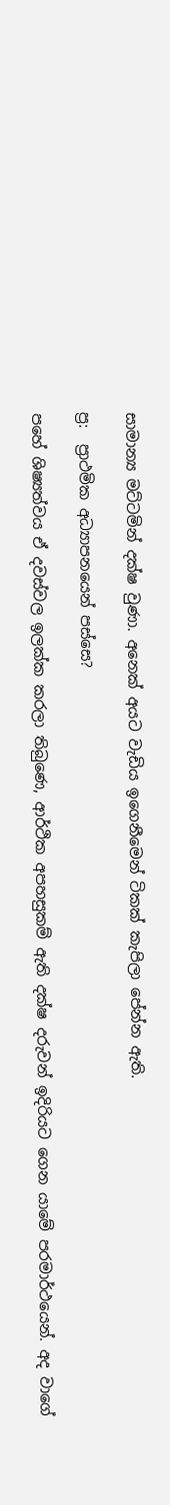සාමාන්‍ය මට්ටමින් දක්ෂ වුණා. අනෙක් අයට වැඩිය ඉගෙනීමෙන් ටිකක් කැපිලා පේන්න ඇති.

ප්‍ර:  ප්‍රාථමික අධ්‍යාපනයෙන් පස්සෙ?

පහේ ශිෂ්‍යත්වය ඒ දවස්වල ඉලක්ක කරලා තිබුණෙ, ආර්ථික අපහසුකම් ඇති දක්ෂ දරුවන් ඉදිරියට ගෙන යාමේ පරමාර්ථයෙන්. අද වාගේ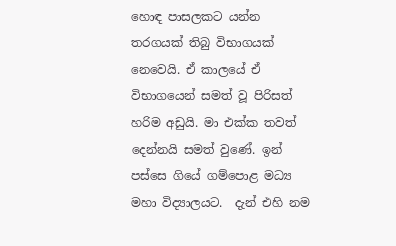හොඳ පාසලකට යන්න තරගයක් තිබු විභාගයක් නෙවෙයි. ඒ කාලයේ ඒ විභාගයෙන් සමත් වූ පිරිසත් හරිම අඩුයි. මා එක්ක තවත් දෙන්නයි සමත් වුණේ. ඉන් පස්සෙ ගියේ ගම්පොළ මධ්‍ය මහා විද්‍යාලයට.  දැන් එහි නම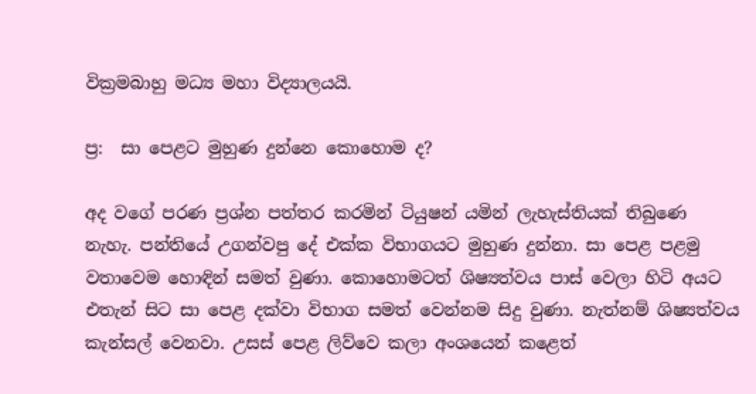වික්‍රමබාහු මධ්‍ය මහා විද්‍යාලයයි.

ප්‍ර:  සා පෙළට මුහුණ දුන්නෙ කොහොම ද?

අද වගේ පරණ ප්‍රශ්න පත්තර කරමින් ටියුෂන් යමින් ලැහැස්තියක් තිබුණෙ නැහැ. පන්තියේ උගන්වපු දේ එක්ක විභාගයට මුහුණ දුන්නා. සා පෙළ පළමු වතාවෙම හොඳින් සමත් වුණා. කොහොමටත් ශිෂ්‍යත්වය පාස් වෙලා හිටි අයට එතැන් සිට සා පෙළ දක්වා විභාග සමත් වෙන්නම සිදු වුණා. නැත්නම් ශිෂ්‍යත්වය කැන්සල් වෙනවා. උසස් පෙළ ලිව්වෙ කලා අංශයෙන් කළෙත්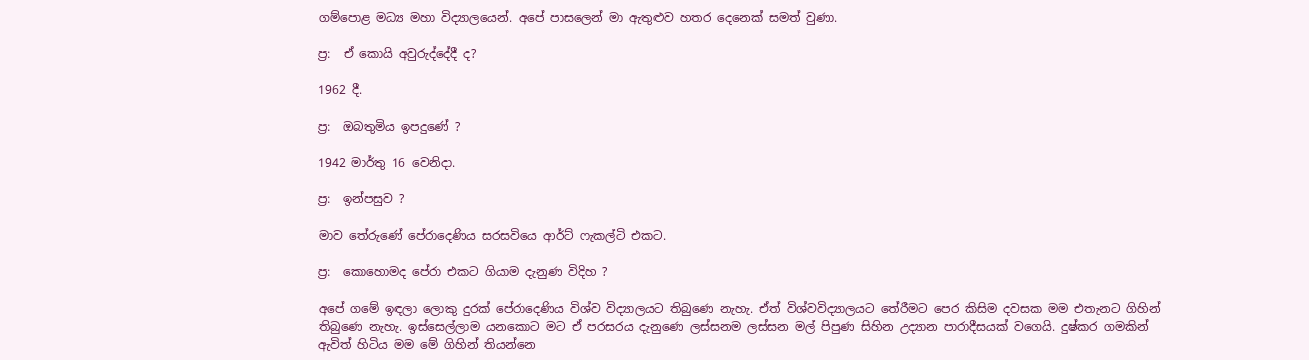ගම්පොළ මධ්‍ය මහා විද්‍යාලයෙන්. අපේ පාසලෙන් මා ඇතුළුව හතර දෙනෙක් සමත් වුණා.

ප්‍ර:  ඒ කොයි අවුරුද්දේදී ද?

1962 දී.

ප්‍ර:  ඔබතුමිය ඉපදුණේ ?

1942 මාර්තු 16 වෙනිදා.

ප්‍ර:  ඉන්පසුව ?

මාව තේරුණේ පේරාදෙණිය සරසවියෙ ආර්ට් ෆැකල්ටි එකට.

ප්‍ර:  කොහොමද පේරා එකට ගියාම දැනුණ විදිහ ?

අපේ ගමේ ඉඳලා ලොකු දුරක් පේරාදෙණිය විශ්ව විද්‍යාලයට තිබුණෙ නැහැ. ඒත් විශ්වවිද්‍යාලයට තේරීමට පෙර කිසිම දවසක මම එතැනට ගිහින් තිබුණෙ නැහැ. ඉස්සෙල්ලාම යනකොට මට ඒ පරසරය දැනුණෙ ලස්සනම ලස්සන මල් පිපුණ සිහින උද්‍යාන පාරාදීසයක් වගෙයි. දුෂ්කර ගමකින් ඇවිත් හිටිය මම මේ ගිහින් තියන්නෙ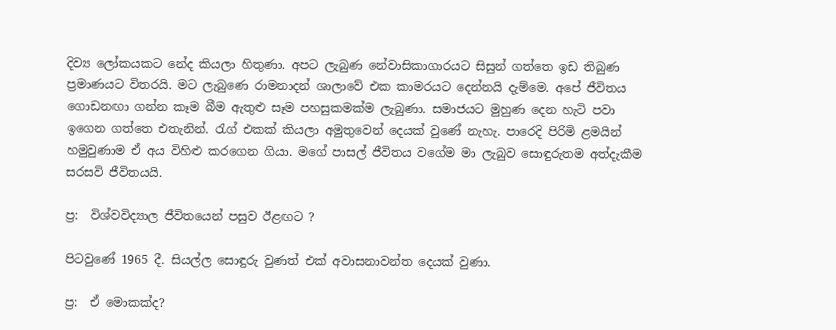දිව්‍ය ලෝකයකට නේද කියලා හිතුණා. අපට ලැබුණ නේවාසිකාගාරයට සිසුන් ගත්තෙ ඉඩ තිබුණ ප්‍රමාණයට විතරයි. මට ලැබුණෙ රාමනාදන් ශාලාවේ එක කාමරයට දෙන්නයි දැම්මෙ. අපේ ජීවිතය ගොඩනඟා ගන්න කෑම බීම ඇතුළු සෑම පහසුකමක්ම ලැබුණා. සමාජයට මුහුණ දෙන හැටි පවා ඉගෙන ගත්තෙ එතැනින්. රැග් එකක් කියලා අමුතුවෙන් දෙයක් වුණේ නැහැ. පාරෙදි පිරිමි ළමයින් හමුවුණාම ඒ අය විහිළු කරගෙන ගියා. මගේ පාසල් ජීවිතය වගේම මා ලැබුව සොඳුරුතම අත්දැකීම සරසවි ජීවිතයයි.

ප්‍ර:  විශ්වවිද්‍යාල ජීවිතයෙන් පසුව ඊළඟට ?

පිටවුණේ 1965 දී. සියල්ල සොඳුරු වුණත් එක් අවාසනාවන්ත දෙයක් වුණා.

ප්‍ර:  ඒ මොකක්ද?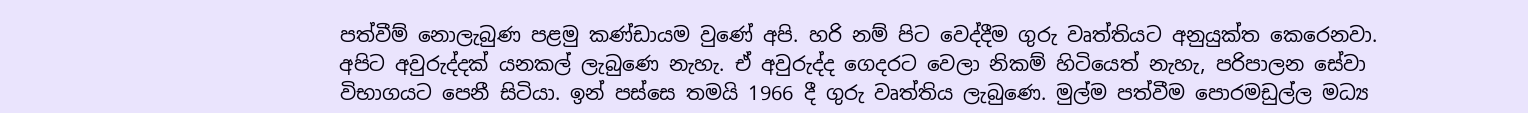පත්වීම් නොලැබුණ පළමු කණ්ඩායම වුණේ අපි. හරි නම් පිට වෙද්දීම ගුරු වෘත්තියට අනුයුක්ත කෙරෙනවා. අපිට අවුරුද්දක් යනකල් ලැබුණෙ නැහැ. ඒ අවුරුද්ද ගෙදරට වෙලා නිකම් හිටියෙත් නැහැ, පරිපාලන සේවා විභාගයට පෙනී සිටියා. ඉන් පස්සෙ තමයි 1966 දී ගුරු වෘත්තිය ලැබුණෙ. මුල්ම පත්වීම පොරමඩුල්ල මධ්‍ය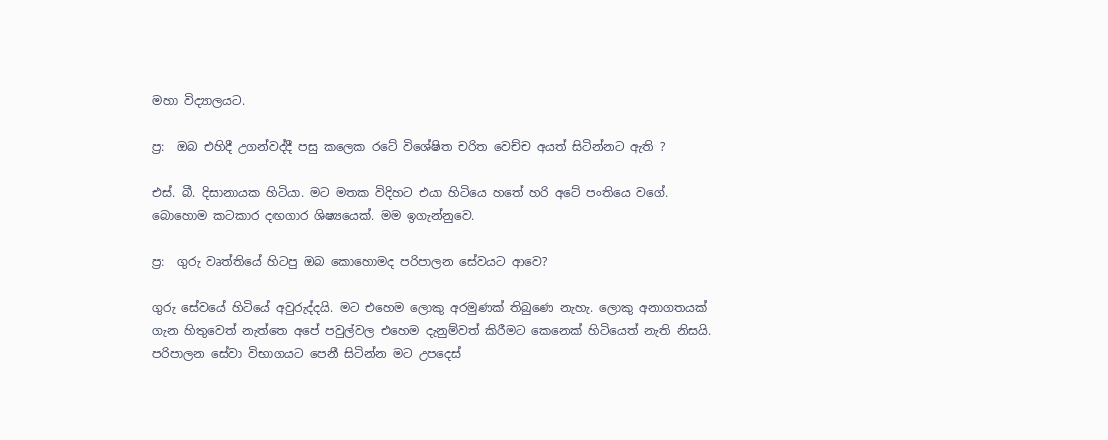මහා විද්‍යාලයට.

ප්‍ර:  ඔබ එහිදී උගන්වද්දී පසු කලෙක රටේ විශේෂිත චරිත වෙච්ච අයත් සිටින්නට ඇති ?

එස්. බී. දිසානායක හිටියා. මට මතක විදිහට එයා හිටියෙ හතේ හරි අටේ පංතියෙ වගේ. බොහොම කටකාර දඟගාර ශිෂ්‍යයෙක්. මම ඉගැන්නුවෙ.

ප්‍ර:  ගුරු වෘත්තියේ හිටපු ඔබ කොහොමද පරිපාලන සේවයට ආවෙ?

ගුරු සේවයේ හිටියේ අවුරුද්දයි. මට එහෙම ලොකු අරමුණක් තිබුණෙ නැහැ. ලොකු අනාගතයක් ගැන හිතුවෙත් නැත්තෙ අපේ පවුල්වල එහෙම දැනුම්වත් කිරීමට කෙනෙක් හිටියෙත් නැති නිසයි. පරිපාලන සේවා විභාගයට පෙනී සිටින්න මට උපදෙස්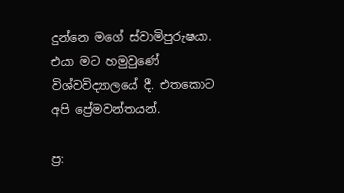දුන්නෙ මගේ ස්වාමිපුරුෂයා. එයා මට හමුවුණේ විශ්වවිද්‍යාලයේ දී. එතකොට අපි ප්‍රේමවන්තයන්.

ප්‍ර: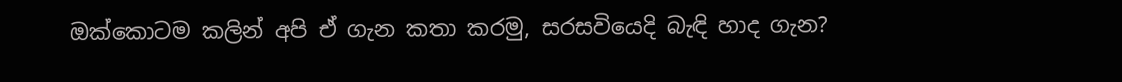ඔක්කොටම කලින් අපි ඒ ගැන කතා කරමු, සරසවියෙදි බැඳි හාද ගැන?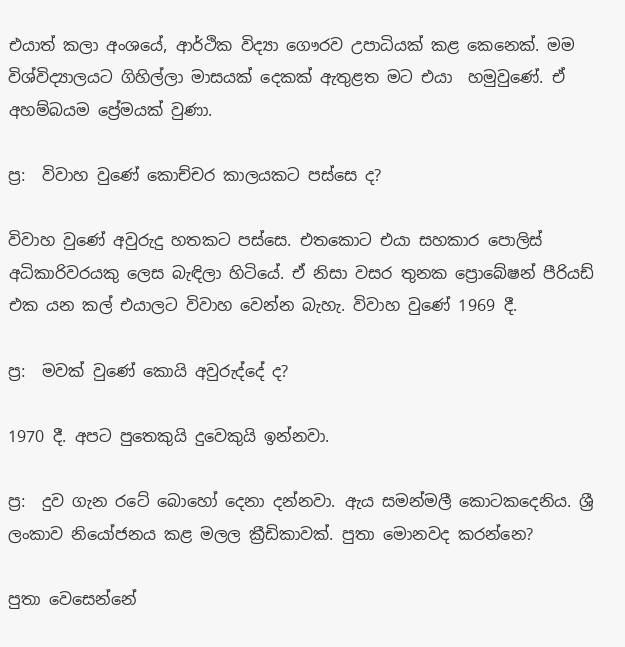එයාත් කලා අංශයේ, ආර්ථික විද්‍යා ගෞරව උපාධියක් කළ කෙනෙක්. මම විශ්විද්‍යාලයට ගිහිල්ලා මාසයක් දෙකක් ඇතුළත මට එයා  හමුවුණේ. ඒ අහම්බයම ප්‍රේමයක් වුණා.

ප්‍ර:  විවාහ වුණේ කොච්චර කාලයකට පස්සෙ ද?

විවාහ වුණේ අවුරුදු හතකට පස්සෙ. එතකොට එයා සහකාර පොලිස් අධිකාරිවරයකු ලෙස බැඳිලා හිටියේ. ඒ නිසා වසර තුනක ප්‍රොබේෂන් පීරියඩ් එක යන කල් එයාලට විවාහ වෙන්න බැහැ. විවාහ වුණේ 1969 දී.

ප්‍ර:  මවක් වුණේ කොයි අවුරුද්දේ ද?

1970 දී. අපට පුතෙකුයි දුවෙකුයි ඉන්නවා.

ප්‍ර:  දුව ගැන රටේ බොහෝ දෙනා දන්නවා. ඇය සමන්මලී කොටකදෙනිය. ශ්‍රී ලංකාව නියෝජනය කළ මලල ක්‍රීඩිකාවක්. පුතා මොනවද කරන්නෙ?

පුතා වෙසෙන්නේ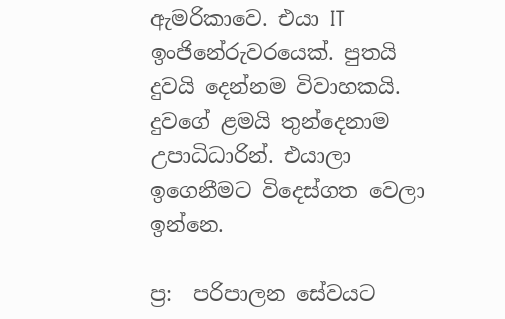ඇමරිකාවෙ. එයා IT ඉංජිනේරුවරයෙක්. පුතයි දුවයි දෙන්නම විවාහකයි. දුවගේ ළමයි තුන්දෙනාම උපාධිධාරින්. එයාලා ඉගෙනීමට විදෙස්ගත වෙලා ඉන්නෙ.

ප්‍ර:  පරිපාලන සේවයට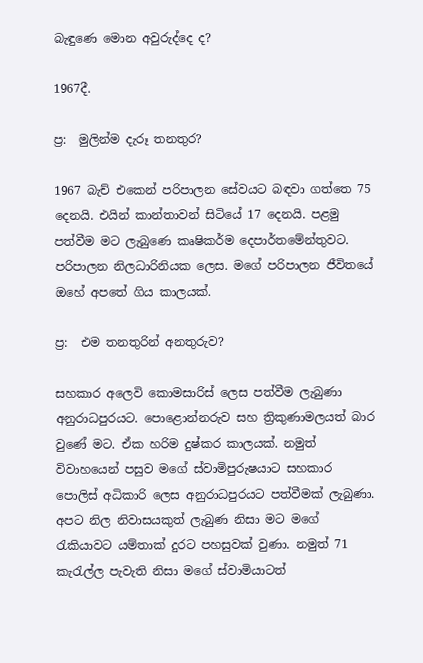බැඳුණෙ මොන අවුරුද්දෙ ද?

1967දී.

ප්‍ර:  මුලින්ම දැරූ තනතුර?

1967 බැච් එකෙන් පරිපාලන සේවයට බඳවා ගත්තෙ 75 දෙනයි. එයින් කාන්තාවන් සිටියේ 17 දෙනයි. පළමු පත්වීම මට ලැබුණෙ කෘෂිකර්ම දෙපාර්තමේන්තුවට. පරිපාලන නිලධාරිනියක ලෙස. මගේ පරිපාලන ජීවිතයේ ඔහේ අපතේ ගිය කාලයක්.

ප්‍ර:  එම තනතුරින් අනතුරුව?

සහකාර අලෙවි කොමසාරිස් ලෙස පත්වීම ලැබුණා අනුරාධපුරයට. පොළොන්නරුව සහ ත්‍රිකුණාමලයත් බාර වුණේ මට. ඒක හරිම දුෂ්කර කාලයක්. නමුත් විවාහයෙන් පසුව මගේ ස්වාමිපුරුෂයාට සහකාර පොලිස් අධිකාරි ලෙස අනුරාධපුරයට පත්වීමක් ලැබුණා. අපට නිල නිවාසයකුත් ලැබුණ නිසා මට මගේ රැකියාවට යම්තාක් දුරට පහසුවක් වුණා. නමුත් 71 කැරැල්ල පැවැති නිසා මගේ ස්වාමියාටත්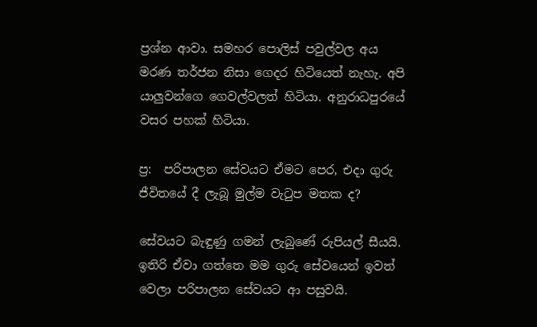ප්‍රශ්න ආවා. සමහර පොලිස් පවුල්වල අය මරණ තර්ජන නිසා ගෙදර හිටියෙත් නැහැ. අපි යාලුවන්ගෙ ගෙවල්වලත් හිටියා. අනුරාධපුරයේ වසර පහක් හිටියා.

ප්‍ර:  පරිපාලන සේවයට ඒමට පෙර, එදා ගුරු ජීවිතයේ දී ලැබූ මුල්ම වැටුප මතක ද?

සේවයට බැඳුණු ගමන් ලැබුණේ රුපියල් සීයයි. ඉතිරි ඒවා ගත්තෙ මම ගුරු සේවයෙන් ඉවත් වෙලා පරිපාලන සේවයට ආ පසුවයි.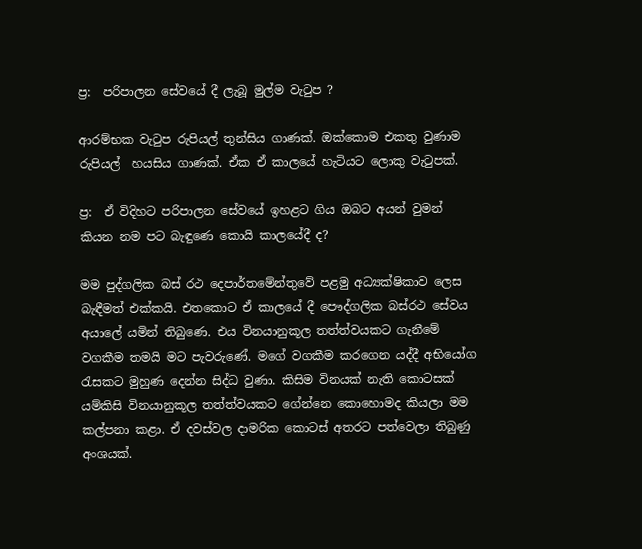ප්‍ර:  පරිපාලන සේවයේ දී ලැබූ මුල්ම වැටුප ?

ආරම්භක වැටුප රුපියල් තුන්සිය ගාණක්. ඔක්කොම එකතු වුණාම රුපියල්  හයසිය ගාණක්. ඒක ඒ කාලයේ හැටියට ලොකු වැටුපක්.

ප්‍ර:  ඒ විදිහට පරිපාලන සේවයේ ඉහළට ගිය ඔබට අයන් වුමන් කියන නම පට බැඳුණෙ කොයි කාලයේදී ද?

මම පුද්ගලික බස් රථ දෙපාර්තමේන්තුවේ පළමු අධ්‍යක්ෂිකාව ලෙස බැඳීමත් එක්කයි. එතකොට ඒ කාලයේ දී පෞද්ගලික බස්රථ සේවය අයාලේ යමින් තිබුණෙ. එය විනයානුකූල තත්ත්වයකට ගැනීමේ වගකීම තමයි මට පැවරුණේ. මගේ වගකීම කරගෙන යද්දී අභියෝග රැසකට මුහුණ දෙන්න සිද්ධ වුණා. කිසිම විනයක් නැති කොටසක් යම්කිසි විනයානුකූල තත්ත්වයකට ගේන්නෙ කොහොමද කියලා මම කල්පනා කළා. ඒ දවස්වල දාමරික කොටස් අතරට පත්වෙලා තිබුණු අංශයක්.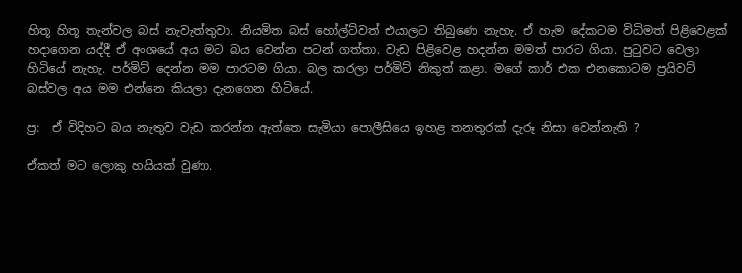හිතූ හිතූ තැන්වල බස් නැවැත්තුවා. නියමිත බස් හෝල්ට්වත් එයාලට තිබුණෙ නැහැ. ඒ හැම දේකටම විධිමත් පිළිවෙළක් හදාගෙන යද්දී ඒ අංශයේ අය මට බය වෙන්න පටන් ගත්තා. වැඩ පිළිවෙළ හදන්න මමත් පාරට ගියා. පුටුවට වෙලා හිටියේ නැහැ. පර්මිට් දෙන්න මම පාරටම ගියා. බල කරලා පර්මිට් නිකුත් කළා. මගේ කාර් එක එනකොටම ප්‍රයිවට් බස්වල අය මම එන්නෙ කියලා දැනගෙන හිටියේ.

ප්‍ර:  ඒ විදිහට බය නැතුව වැඩ කරන්න ඇත්තෙ සැමියා පොලීසියෙ ඉහළ තනතුරක් දැරූ නිසා වෙන්නැති ?

ඒකත් මට ලොකු හයියක් වුණා.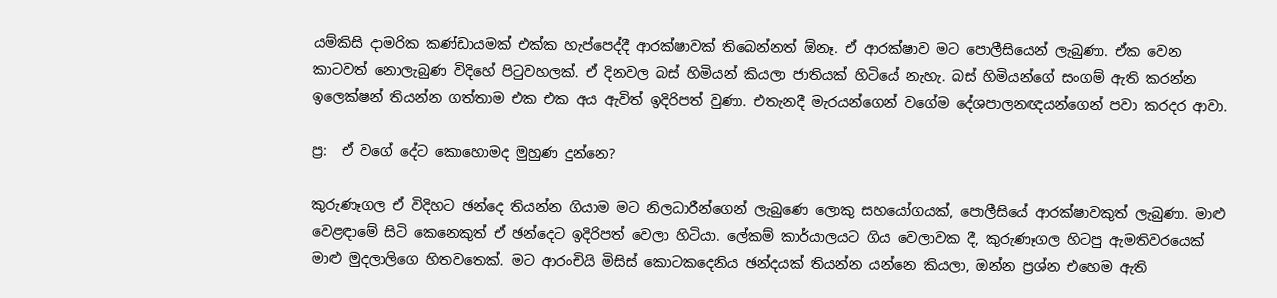යම්කිසි දාමරික කණ්ඩායමක් එක්ක හැප්පෙද්දී ආරක්ෂාවක් තිබෙන්නත් ඕනෑ. ඒ ආරක්ෂාව මට පොලීසියෙන් ලැබුණා. ඒක වෙන කාටවත් නොලැබුණ විදිහේ පිටුවහලක්. ඒ දිනවල බස් හිමියන් කියලා ජාතියක් හිටියේ නැහැ. බස් හිමියන්ගේ සංගම් ඇති කරන්න ඉලෙක්ෂන් තියන්න ගත්තාම එක එක අය ඇවිත් ඉදිරිපත් වුණා. එතැනදී මැරයන්ගෙන් වගේම දේශපාලනඥයන්ගෙන් පවා කරදර ආවා.

ප්‍ර:  ඒ වගේ දේට කොහොමද මුහුණ දුන්නෙ?

කුරුණෑගල ඒ විදිහට ඡන්දෙ තියන්න ගියාම මට නිලධාරීන්ගෙන් ලැබුණෙ ලොකු සහයෝගයක්, පොලීසියේ ආරක්ෂාවකුත් ලැබුණා. මාළු වෙළඳාමේ සිටි කෙනෙකුත් ඒ ඡන්දෙට ඉදිරිපත් වෙලා හිටියා. ලේකම් කාර්යාලයට ගිය වෙලාවක දී, කුරුණෑගල හිටපු ඇමතිවරයෙක් මාළු මුදලාලිගෙ හිතවතෙක්. මට ආරංචියි මිසිස් කොටකදෙනිය ඡන්දයක් තියන්න යන්නෙ කියලා, ඔන්න ප්‍රශ්න එහෙම ඇති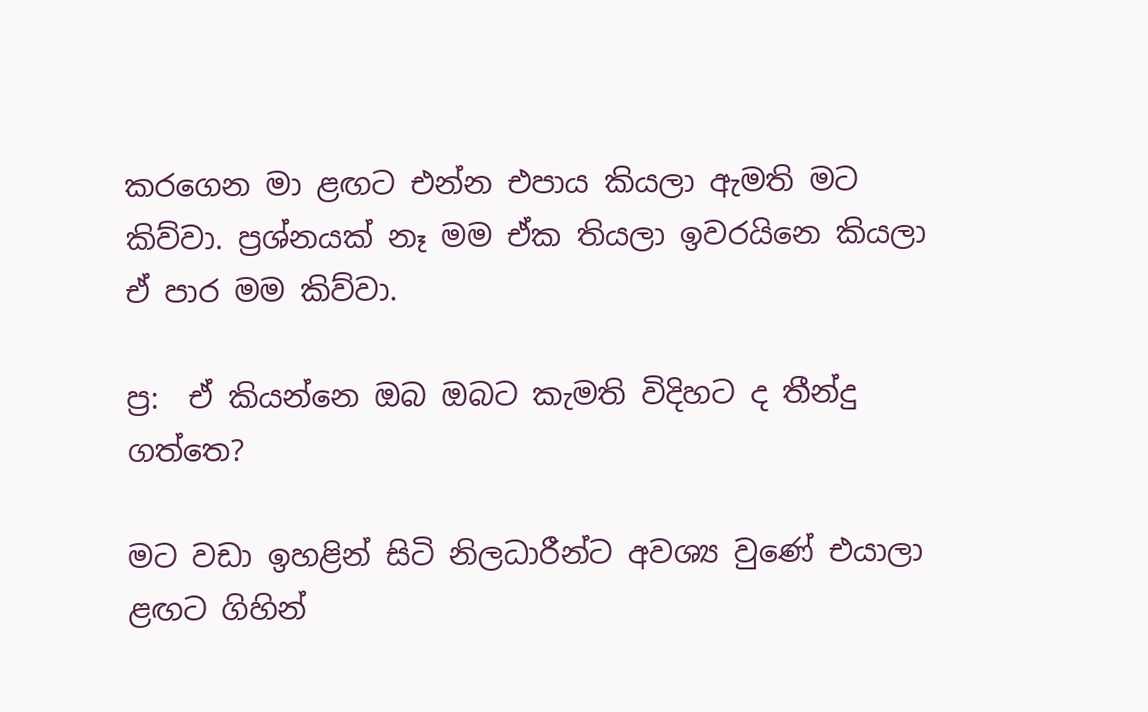කරගෙන මා ළඟට එන්න එපාය කියලා ඇමති මට කිව්වා. ප්‍රශ්නයක් නෑ මම ඒක තියලා ඉවරයිනෙ කියලා ඒ පාර මම කිව්වා.

ප්‍ර:  ඒ කියන්නෙ ඔබ ඔබට කැමති විදිහට ද තීන්දු ගත්තෙ?

මට වඩා ඉහළින් සිටි නිලධාරීන්ට අවශ්‍ය වුණේ එයාලා ළඟට ගිහින්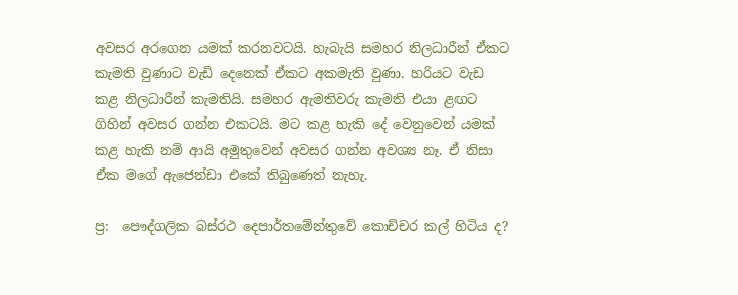අවසර අරගෙන යමක් කරනවටයි. හැබැයි සමහර නිලධාරීන් ඒකට කැමති වුණාට වැඩි දෙනෙක් ඒකට අකමැති වුණා. හරියට වැඩ කළ නිලධාරීන් කැමතියි. සමහර ඇමතිවරු කැමති එයා ළඟට ගිහින් අවසර ගන්න එකටයි. මට කළ හැකි දේ වෙනුවෙන් යමක් කළ හැකි නම් ආයි අමුතුවෙන් අවසර ගන්න අවශ්‍ය නෑ. ඒ නිසා ඒක මගේ ඇජෙන්ඩා එකේ තිබුණෙත් නැහැ.

ප්‍ර:  පෞද්ගලික බස්රථ දෙපාර්තමේන්තුවේ කොච්චර කල් හිටිය ද?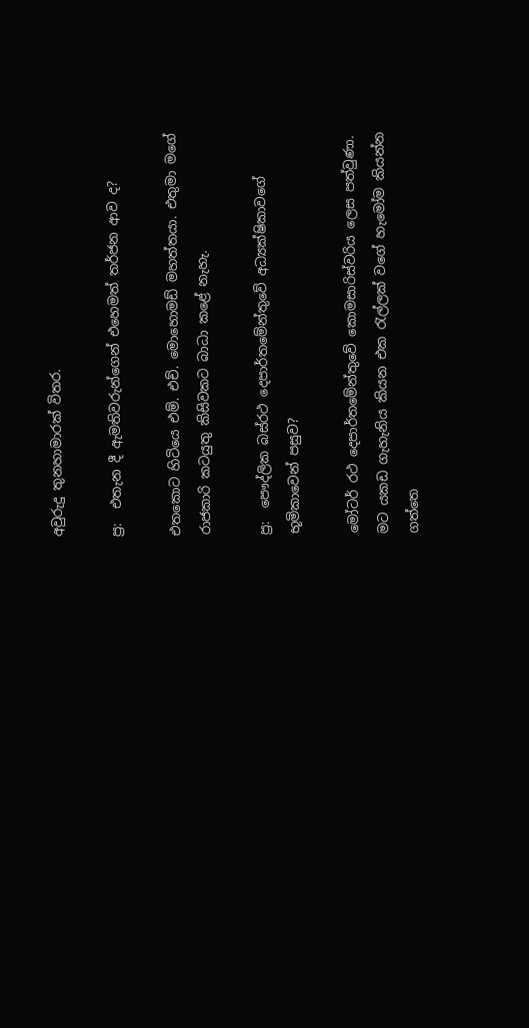අවුරුදු තුනහාමාරක් විතර.

ප්‍ර:  එතැන දී ඇමතිවරුන්ගෙන් එහෙමත් තර්ජන ආව ද?

එතකොට හිටියෙ එම්. එච්. මොහොමඩ් මහත්තයා. එතුමා මගේ රාජකාරි කටයුතු කිසිවකට බාධා කළේ නැහැ.

ප්‍ර:  පෞද්ලික බස්රථ දෙපාර්තමේන්තුවේ අධ්‍යක්ෂිකාවගේ භූමිකාවෙන් පසුව?

මෝටර් රථ දෙපාර්තමේන්තුවේ කොමසාරිස්වරිය ලෙස පත්වුණා. මට යකඩ ගැහැනිය කියන එක රැල්ලක් වගේ හැමෝම කියන්න ගත්තෙ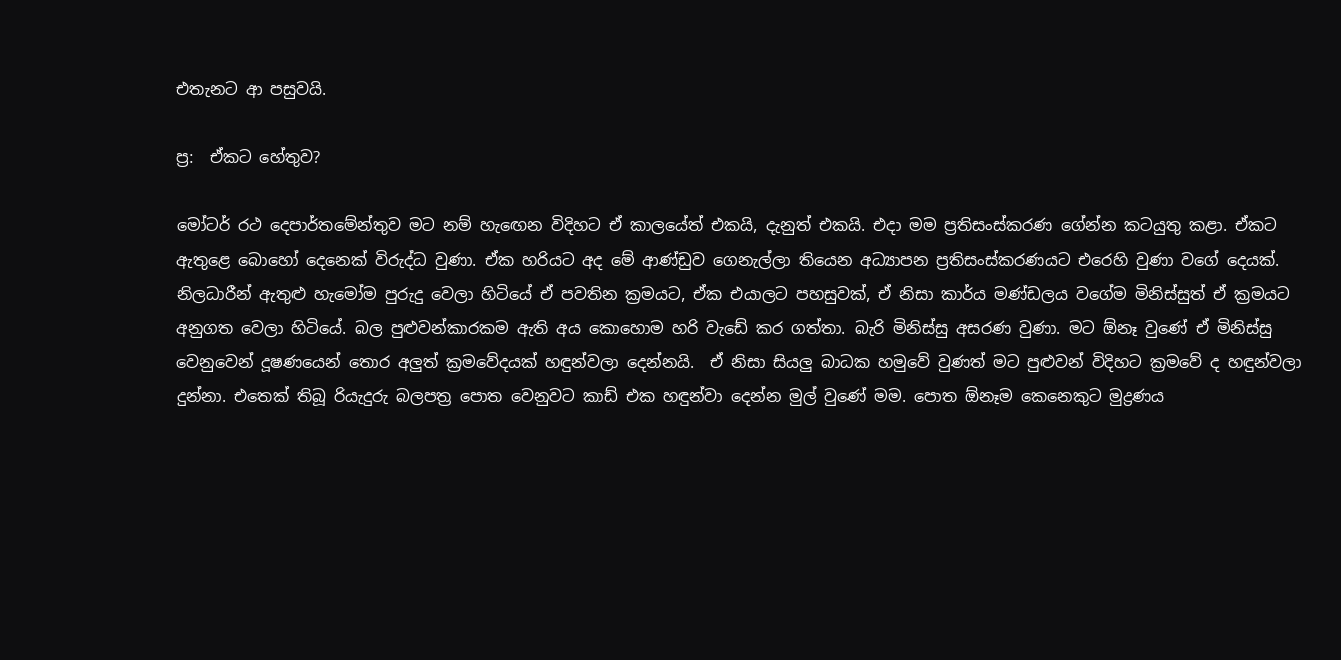එතැනට ආ පසුවයි.

ප්‍ර:  ඒකට හේතුව?

මෝටර් රථ දෙපාර්තමේන්තුව මට නම් හැඟෙන විදිහට ඒ කාලයේත් එකයි, දැනුත් එකයි. එදා මම ප්‍රතිසංස්කරණ ගේන්න කටයුතු කළා. ඒකට ඇතුළෙ බොහෝ දෙනෙක් විරුද්ධ වුණා. ඒක හරියට අද මේ ආණ්ඩුව ගෙනැල්ලා තියෙන අධ්‍යාපන ප්‍රතිසංස්කරණයට එරෙහි වුණා වගේ දෙයක්. නිලධාරීන් ඇතුළු හැමෝම පුරුදු වෙලා හිටියේ ඒ පවතින ක්‍රමයට, ඒක එයාලට පහසුවක්, ඒ නිසා කාර්ය මණ්ඩලය වගේම මිනිස්සුත් ඒ ක්‍රමයට අනුගත වෙලා හිටියේ. බල පුළුවන්කාරකම ඇති අය කොහොම හරි වැඩේ කර ගත්තා. බැරි මිනිස්සු අසරණ වුණා. මට ඕනෑ වුණේ ඒ මිනිස්සු වෙනුවෙන් දූෂණයෙන් තොර අලුත් ක්‍රමවේදයක් හඳුන්වලා දෙන්නයි.  ඒ නිසා සියලු බාධක හමුවේ වුණත් මට පුළුවන් විදිහට ක්‍රමවේ ද හඳුන්වලා දුන්නා. එතෙක් තිබූ රියැදුරු බලපත්‍ර පොත වෙනුවට කාඩ් එක හඳුන්වා දෙන්න මුල් වුණේ මම. පොත ඕනෑම කෙනෙකුට මුද්‍රණය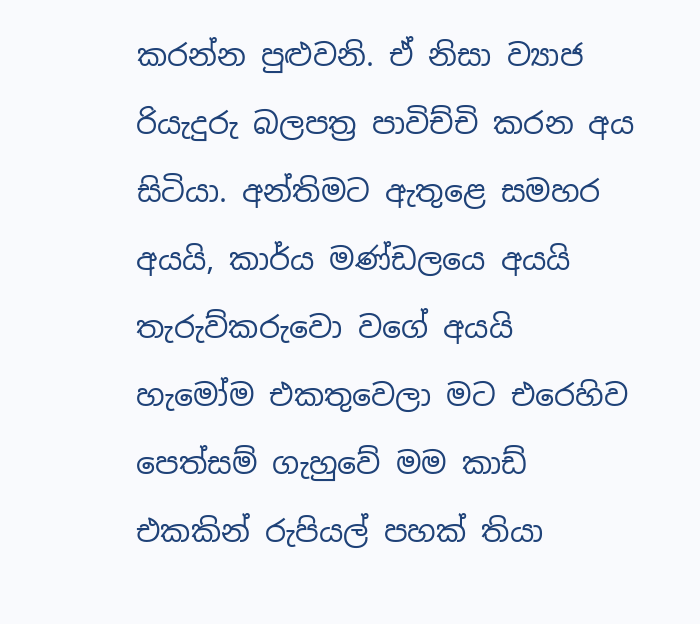කරන්න පුළුවනි. ඒ නිසා ව්‍යාජ රියැදුරු බලපත්‍ර පාවිච්චි කරන අය සිටියා. අන්තිමට ඇතුළෙ සමහර අයයි, කාර්ය මණ්ඩලයෙ අයයි තැරුව්කරුවො වගේ අයයි හැමෝම එකතුවෙලා මට එරෙහිව පෙත්සම් ගැහුවේ මම කාඩ් එකකින් රුපියල් පහක් තියා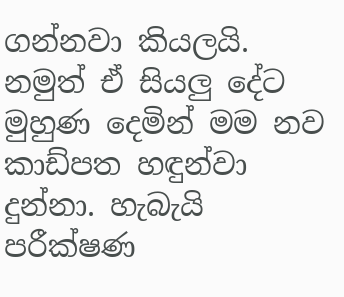ගන්නවා කියලයි. නමුත් ඒ සියලු දේට මුහුණ දෙමින් මම නව කාඩ්පත හඳුන්වා දුන්නා. හැබැයි පරීක්ෂණ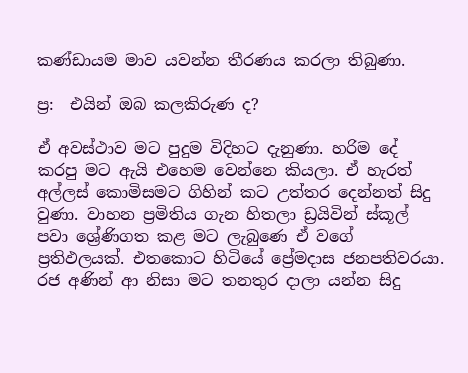කණ්ඩායම මාව යවන්න තීරණය කරලා තිබුණා.

ප්‍ර:  එයින් ඔබ කලකිරුණ ද?

ඒ අවස්ථාව මට පුදුම විදිහට දැනුණා. හරිම දේ කරපු මට ඇයි එහෙම වෙන්නෙ කියලා. ඒ හැරත් අල්ලස් කොමිසමට ගිහින් කට උත්තර දෙන්නත් සිදු වුණා. වාහන ප්‍රමිතිය ගැන හිතලා ඩ්‍රයිවින් ස්කූල් පවා ශ්‍රේණිගත කළ මට ලැබුණෙ ඒ වගේ ප්‍රතිඵලයක්. එතකොට හිටියේ ප්‍රේමදාස ජනපතිවරයා. රජ අණින් ආ නිසා මට තනතුර දාලා යන්න සිදු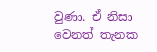වුණා. ඒ නිසා වෙනත් තැනක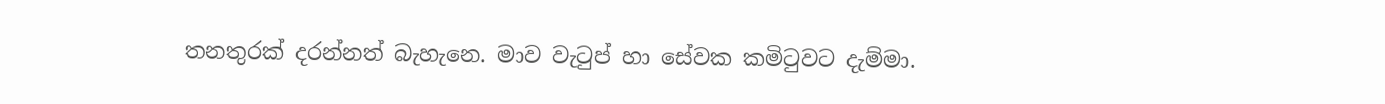තනතුරක් දරන්නත් බැහැනෙ. මාව වැටුප් හා සේවක කමිටුවට දැම්මා.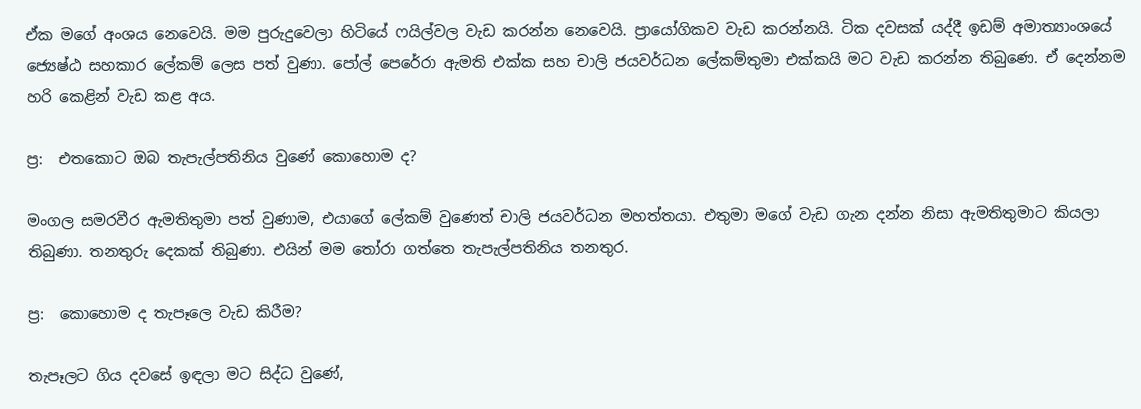ඒක මගේ අංශය නෙවෙයි. මම පුරුදුවෙලා හිටියේ ෆයිල්වල වැඩ කරන්න නෙවෙයි. ප්‍රායෝගිකව වැඩ කරන්නයි. ටික දවසක් යද්දී ඉඩම් අමාත්‍යාංශයේ ජ්‍යෙෂ්ඨ සහකාර ලේකම් ලෙස පත් වුණා. පෝල් පෙරේරා ඇමති එක්ක සහ චාලි ජයවර්ධන ලේකම්තුමා එක්කයි මට වැඩ කරන්න තිබුණෙ. ඒ දෙන්නම හරි කෙළින් වැඩ කළ අය.

ප්‍ර:  එතකොට ඔබ තැපැල්පතිනිය වුණේ කොහොම ද?

මංගල සමරවීර ඇමතිතුමා පත් වුණාම, එයාගේ ලේකම් වුණෙත් චාලි ජයවර්ධන මහත්තයා. එතුමා මගේ වැඩ ගැන දන්න නිසා ඇමතිතුමාට කියලා තිබුණා. තනතුරු දෙකක් තිබුණා. එයින් මම තෝරා ගත්තෙ තැපැල්පතිනිය තනතුර.

ප්‍ර:  කොහොම ද තැපෑලෙ වැඩ කිරීම?

තැපෑලට ගිය දවසේ ඉඳලා මට සිද්ධ වුණේ,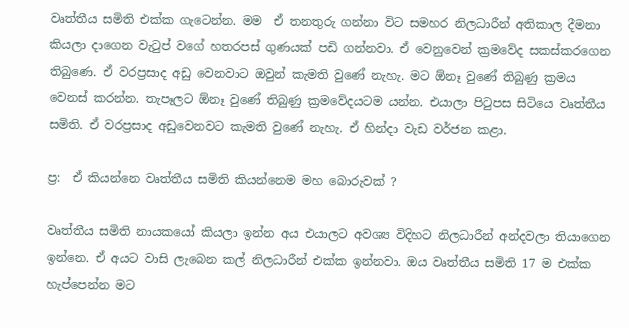වෘත්තීය සමිති එක්ක ගැටෙන්න. මම  ඒ තනතුරු ගන්නා විට සමහර නිලධාරීන් අතිකාල දීමනා කියලා දාගෙන වැටුප් වගේ හතරපස් ගුණයක් පඩි ගන්නවා. ඒ වෙනුවෙන් ක්‍රමවේද සකස්කරගෙන තිබුණෙ. ඒ වරප්‍රසාද අඩු වෙනවාට ඔවුන් කැමති වුණේ නැහැ. මට ඕනෑ වුණේ තිබුණු ක්‍රමය වෙනස් කරන්න. තැපෑලට ඕනෑ වුණේ තිබුණු ක්‍රමවේදයටම යන්න. එයාලා පිටුපස සිටියෙ වෘත්තීය සමිති. ඒ වරප්‍රසාද අඩුවෙනවට කැමති වුණේ නැහැ. ඒ හින්දා වැඩ වර්ජන කළා.

ප්‍ර:  ඒ කියන්නෙ වෘත්තීය සමිති කියන්නෙම මහ බොරුවක් ?

වෘත්තීය සමිති නායකයෝ කියලා ඉන්න අය එයාලට අවශ්‍ය විදිහට නිලධාරීන් අන්දවලා තියාගෙන ඉන්නෙ. ඒ අයට වාසි ලැබෙන කල් නිලධාරීන් එක්ක ඉන්නවා. ඔය වෘත්තීය සමිති 17 ම එක්ක හැප්පෙන්න මට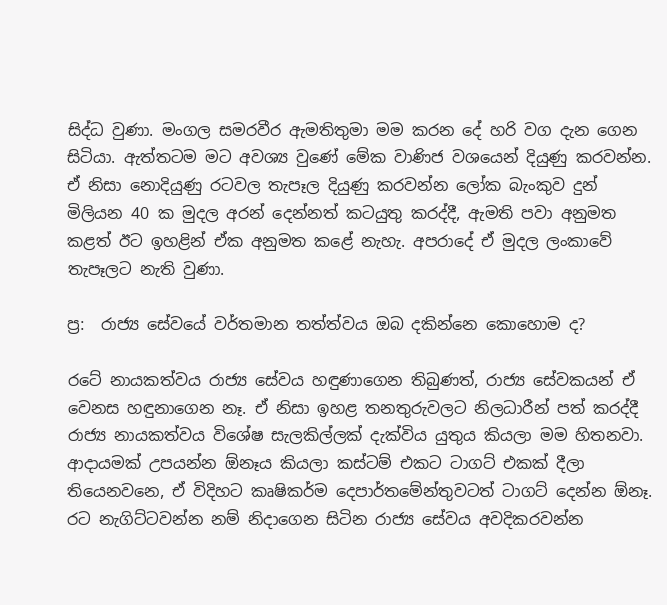සිද්ධ වුණා. මංගල සමරවීර ඇමතිතුමා මම කරන දේ හරි වග දැන ගෙන සිටියා. ඇත්තටම මට අවශ්‍ය වුණේ මේක වාණිජ වශයෙන් දියුණු කරවන්න. ඒ නිසා නොදියුණු රටවල තැපෑල දියුණු කරවන්න ලෝක බැංකුව දුන් මිලියන 40 ක මුදල අරන් දෙන්නත් කටයුතු කරද්දී, ඇමති පවා අනුමත කළත් ඊට ඉහළින් ඒක අනුමත කළේ නැහැ. අපරාදේ ඒ මුදල ලංකාවේ තැපෑලට නැති වුණා.

ප්‍ර:  රාජ්‍ය සේවයේ වර්තමාන තත්ත්වය ඔබ දකින්නෙ කොහොම ද?

රටේ නායකත්වය රාජ්‍ය සේවය හඳුණාගෙන තිබුණත්, රාජ්‍ය සේවකයන් ඒ වෙනස හඳුනාගෙන නෑ. ඒ නිසා ඉහළ තනතුරුවලට නිලධාරීන් පත් කරද්දී රාජ්‍ය නායකත්වය විශේෂ සැලකිල්ලක් දැක්විය යුතුය කියලා මම හිතනවා. ආදායමක් උපයන්න ඕනෑය කියලා කස්ටම් එකට ටාගට් එකක් දීලා තියෙනවනෙ, ඒ විදිහට කෘෂිකර්ම දෙපාර්තමේන්තුවටත් ටාගට් දෙන්න ඕනෑ. රට නැගිට්ටවන්න නම් නිදාගෙන සිටින රාජ්‍ය සේවය අවදිකරවන්න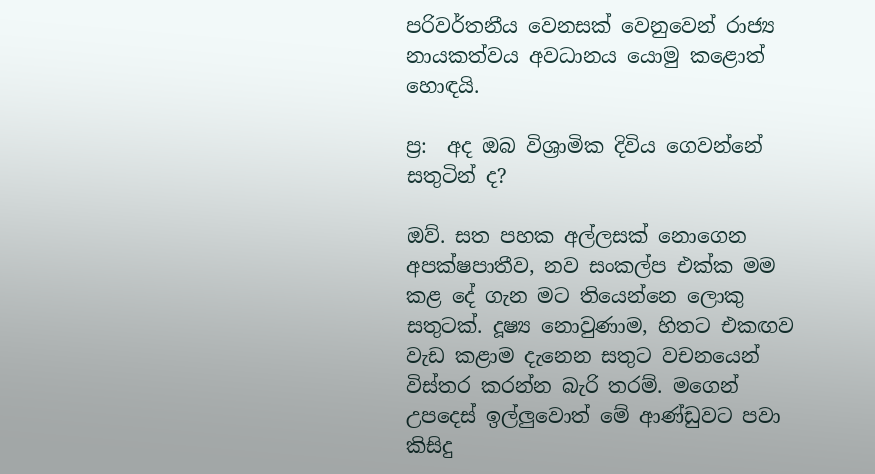පරිවර්තනීය වෙනසක් වෙනුවෙන් රාජ්‍ය නායකත්වය අවධානය යොමු කළොත් හොඳයි.

ප්‍ර:  අද ඔබ විශ්‍රාමික දිවිය ගෙවන්නේ සතුටින් ද?

ඔව්. සත පහක අල්ලසක් නොගෙන අපක්ෂපාතීව, නව සංකල්ප එක්ක මම කළ දේ ගැන මට තියෙන්නෙ ලොකු සතුටක්. දූෂ්‍ය නොවුණාම, හිතට එකඟව වැඩ කළාම දැනෙන සතුට වචනයෙන් විස්තර කරන්න බැරි තරම්. මගෙන් උපදෙස් ඉල්ලුවොත් මේ ආණ්ඩුවට පවා කිසිදු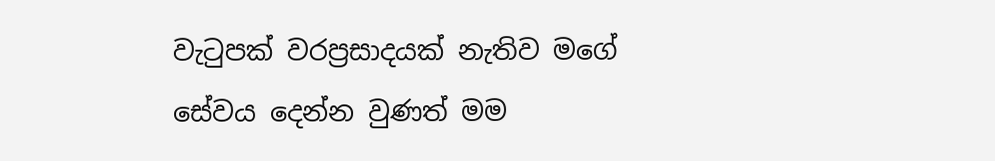වැටුපක් වරප්‍රසාදයක් නැතිව මගේ සේවය දෙන්න වුණත් මම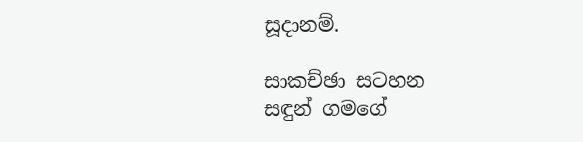සූදානම්.

සාකච්ඡා සටහන
සඳුන් ගමගේ